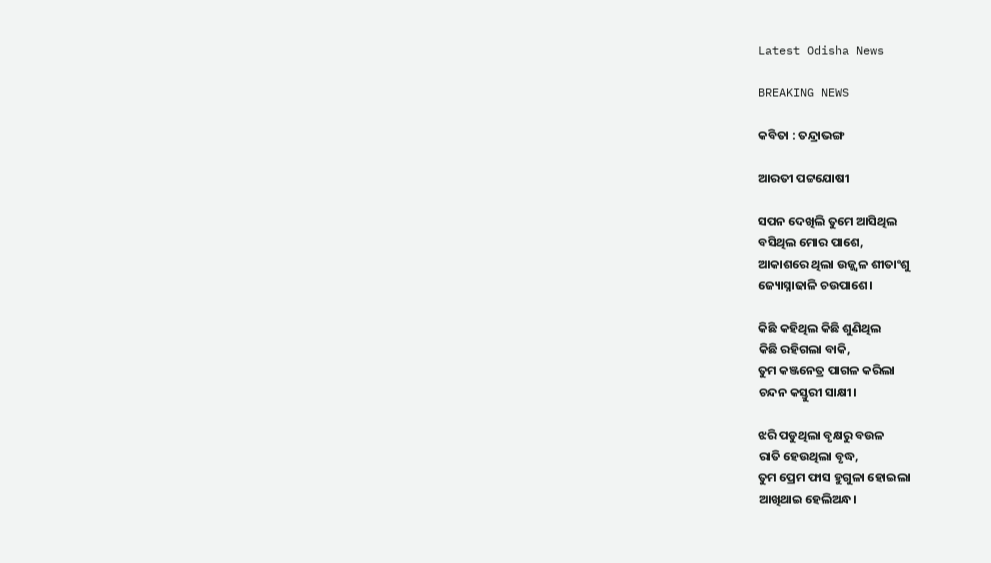Latest Odisha News

BREAKING NEWS

କବିତା : ତନ୍ଦ୍ରାଭଙ୍ଗ

ଆରତୀ ପଟ୍ଟଯୋଷୀ

ସପନ ଦେଖିଲି ତୁମେ ଆସିଥିଲ
ବସିଥିଲ ମୋର ପାଶେ,
ଆକାଶରେ ଥିଲା ଉଜ୍ଜ୍ୱଳ ଶୀତାଂଶୁ
ଜ୍ୟୋସ୍ନାଢାଳି ଚଉପାଶେ।

କିଛି କହିଥିଲ କିଛି ଶୁଣିଥିଲ
କିଛି ରହିଗଲା ବାକି,
ତୁମ କଞ୍ଜନେତ୍ର ପାଗଳ କରିଲା
ଚନ୍ଦନ କସ୍ତୁରୀ ସାକ୍ଷୀ।

ଝରି ପଡୁଥିଲା ବୃକ୍ଷରୁ ବଉଳ
ରାତି ହେଉଥିଲା ବୃଦ୍ଧ,
ତୁମ ପ୍ରେମ ଫାସ ହୁଗୁଳା ହୋଇଲା
ଆଖିଥାଇ ହେଲିଅନ୍ଧ।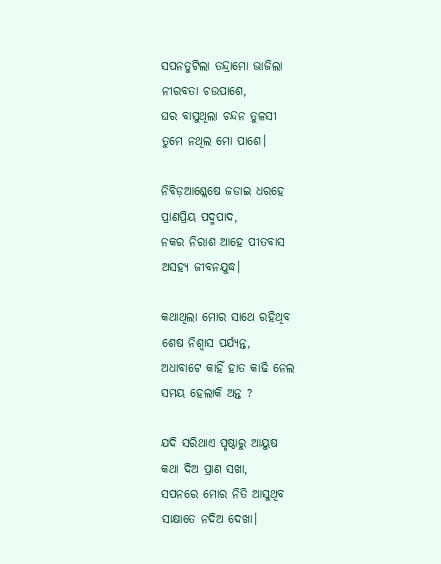ସପନତୁଟିଲା ତନ୍ଦ୍ରାମୋ ଭାଜିଲା
ନୀରବତା ଚଉପାଶେ,
ଘର ବାସୁଥିଲା ଚନ୍ଦନ ତୁଳସୀ
ତୁମେ ନଥିଲ ମୋ ପାଶେ।

ନିବିଡ଼ଆଶ୍ଳେଷେ ଜଡାଇ ଧରହେ
ପ୍ରାଣପ୍ରିୟ ପଦ୍ମପାଦ,
ନକର ନିରାଶ ଆହେ ପୀତବାସ
ଅସହ୍ୟ ଜୀବନଯୁଦ୍ଧ।

କଥାଥିଲା ମୋର ସାଥେ ରହିଥିବ
ଶେଷ ନିଶ୍ୱାସ ପର୍ଯ୍ୟନ୍ତ,
ଅଧାବାଟେ କାହିଁ ହାତ କାଢି ନେଲ
ସମୟ ହେଲାକି ଅନ୍ତ ?

ଯଦି ସରିଥାଏ ପୃଷ୍ଠାରୁ ଆୟୁଷ
କଥା ଦିଅ ପ୍ରାଣ ସଖା,
ସପନରେ ମୋର ନିତି ଆସୁଥିବ
ସାକ୍ଷାତେ ନଦିଅ ଦେଖା।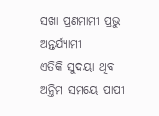ସଖା ପ୍ରଣମାମୀ ପ୍ରଭୁ ଅନ୍ତର୍ଯ୍ୟାମୀ
ଏତିକି ସୁଦୟା ଥିବ                                                                                                              ଅନ୍ତିମ ସମୟେ ପାପୀ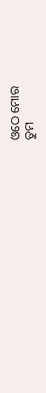ଓଠେ ମୋର
ତୁମ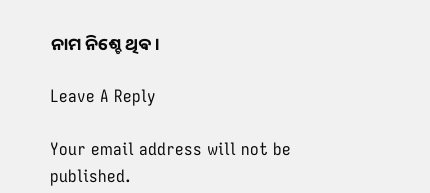ନାମ ନିଶ୍ଚେ ଥିଵ।

Leave A Reply

Your email address will not be published.